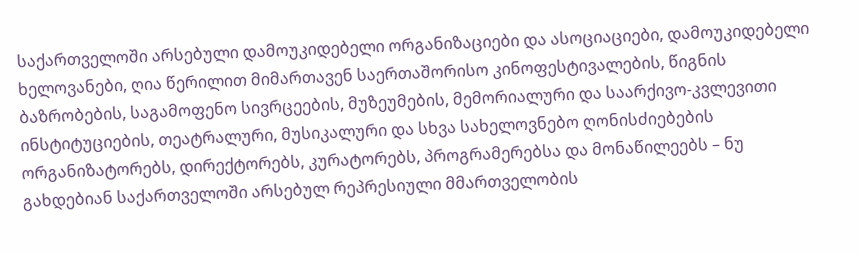საქართველოში არსებული დამოუკიდებელი ორგანიზაციები და ასოციაციები, დამოუკიდებელი ხელოვანები, ღია წერილით მიმართავენ საერთაშორისო კინოფესტივალების, წიგნის ბაზრობების, საგამოფენო სივრცეების, მუზეუმების, მემორიალური და საარქივო-კვლევითი ინსტიტუციების, თეატრალური, მუსიკალური და სხვა სახელოვნებო ღონისძიებების ორგანიზატორებს, დირექტორებს, კურატორებს, პროგრამერებსა და მონაწილეებს – ნუ გახდებიან საქართველოში არსებულ რეპრესიული მმართველობის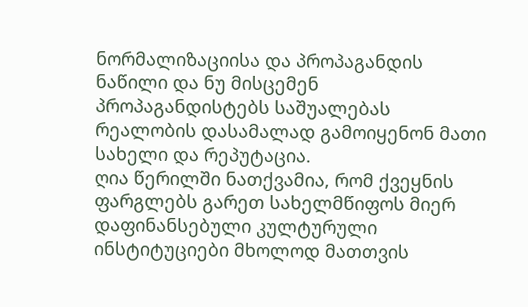ნორმალიზაციისა და პროპაგანდის ნაწილი და ნუ მისცემენ პროპაგანდისტებს საშუალებას რეალობის დასამალად გამოიყენონ მათი სახელი და რეპუტაცია.
ღია წერილში ნათქვამია, რომ ქვეყნის ფარგლებს გარეთ სახელმწიფოს მიერ დაფინანსებული კულტურული ინსტიტუციები მხოლოდ მათთვის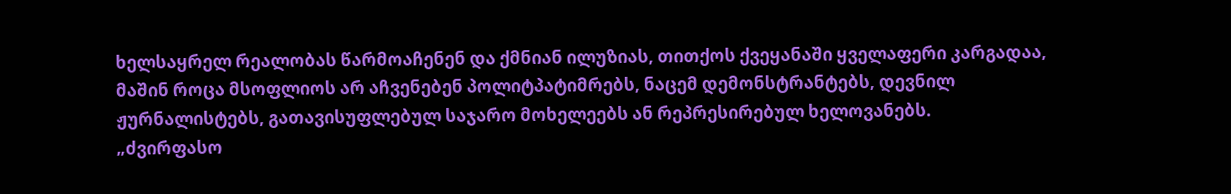ხელსაყრელ რეალობას წარმოაჩენენ და ქმნიან ილუზიას, თითქოს ქვეყანაში ყველაფერი კარგადაა, მაშინ როცა მსოფლიოს არ აჩვენებენ პოლიტპატიმრებს, ნაცემ დემონსტრანტებს, დევნილ ჟურნალისტებს, გათავისუფლებულ საჯარო მოხელეებს ან რეპრესირებულ ხელოვანებს.
„ძვირფასო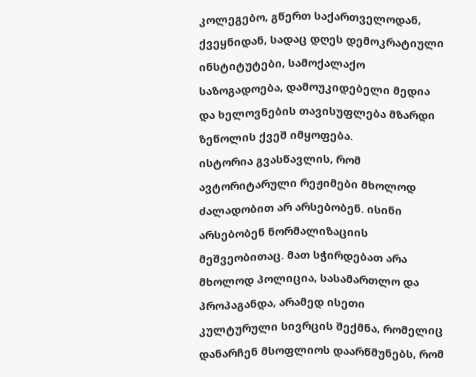კოლეგებო, გწერთ საქართველოდან, ქვეყნიდან, სადაც დღეს დემოკრატიული ინსტიტუტები, სამოქალაქო საზოგადოება, დამოუკიდებელი მედია და ხელოვნების თავისუფლება მზარდი ზეწოლის ქვეშ იმყოფება.
ისტორია გვასწავლის, რომ ავტორიტარული რეჟიმები მხოლოდ ძალადობით არ არსებობენ. ისინი არსებობენ ნორმალიზაციის მეშვეობითაც. მათ სჭირდებათ არა მხოლოდ პოლიცია, სასამართლო და პროპაგანდა, არამედ ისეთი კულტურული სივრცის შექმნა, რომელიც დანარჩენ მსოფლიოს დაარწმუნებს, რომ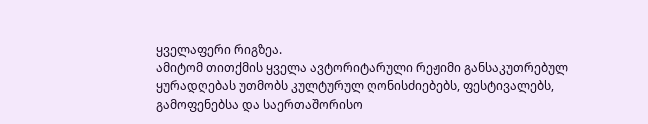ყველაფერი რიგზეა.
ამიტომ თითქმის ყველა ავტორიტარული რეჟიმი განსაკუთრებულ ყურადღებას უთმობს კულტურულ ღონისძიებებს, ფესტივალებს, გამოფენებსა და საერთაშორისო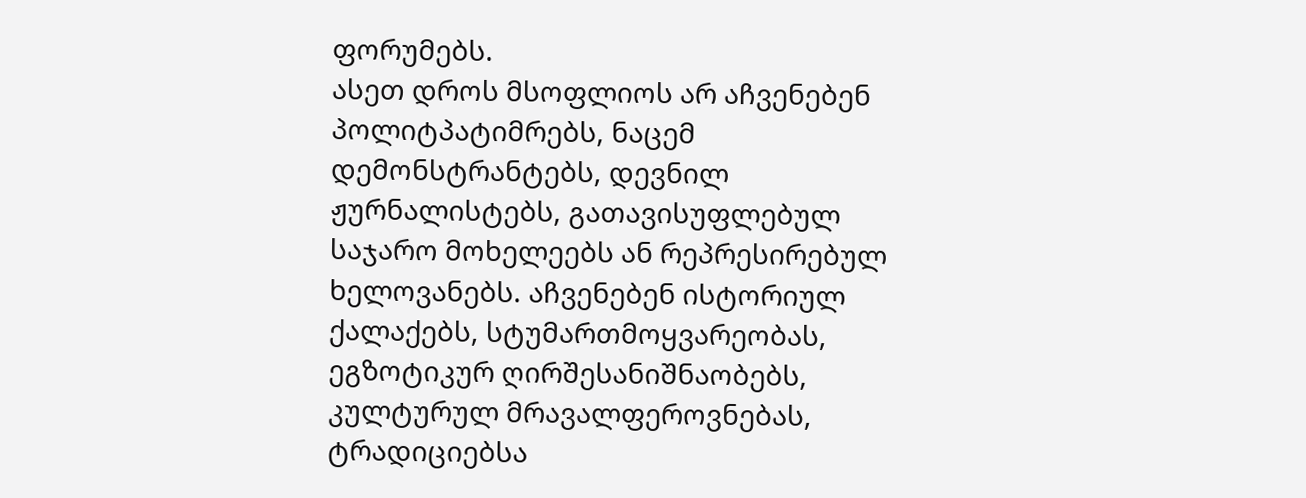ფორუმებს.
ასეთ დროს მსოფლიოს არ აჩვენებენ პოლიტპატიმრებს, ნაცემ დემონსტრანტებს, დევნილ ჟურნალისტებს, გათავისუფლებულ საჯარო მოხელეებს ან რეპრესირებულ ხელოვანებს. აჩვენებენ ისტორიულ ქალაქებს, სტუმართმოყვარეობას, ეგზოტიკურ ღირშესანიშნაობებს, კულტურულ მრავალფეროვნებას, ტრადიციებსა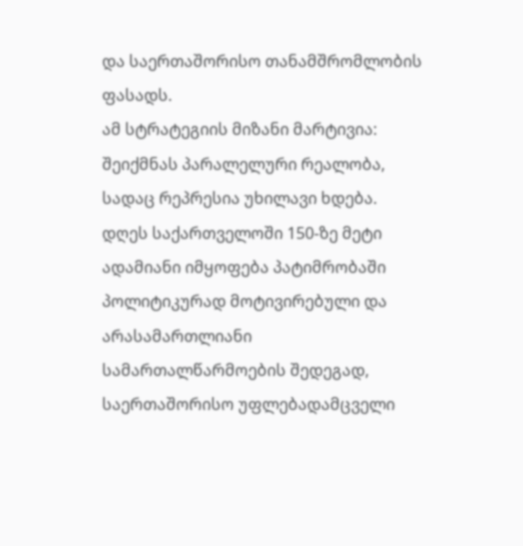და საერთაშორისო თანამშრომლობის ფასადს.
ამ სტრატეგიის მიზანი მარტივია: შეიქმნას პარალელური რეალობა, სადაც რეპრესია უხილავი ხდება.
დღეს საქართველოში 150-ზე მეტი ადამიანი იმყოფება პატიმრობაში პოლიტიკურად მოტივირებული და არასამართლიანი სამართალწარმოების შედეგად, საერთაშორისო უფლებადამცველი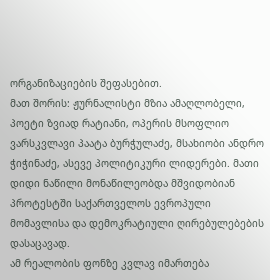ორგანიზაციების შეფასებით.
მათ შორის: ჟურნალისტი მზია ამაღლობელი, პოეტი ზვიად რატიანი, ოპერის მსოფლიო ვარსკვლავი პაატა ბურჭულაძე, მსახიობი ანდრო ჭიჭინაძე, ასევე პოლიტიკური ლიდერები. მათი დიდი ნაწილი მონაწილეობდა მშვიდობიან პროტესტში საქართველოს ევროპული მომავლისა და დემოკრატიული ღირებულებების დასაცავად.
ამ რეალობის ფონზე კვლავ იმართება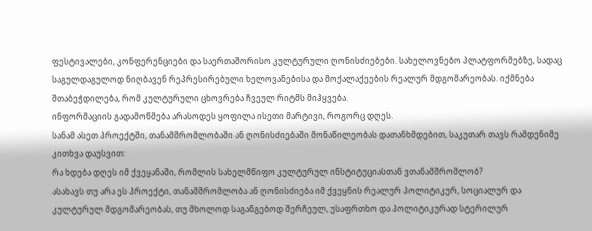ფესტივალები, კონფერენციები და საერთაშორისო კულტურული ღონისძიებები. სახელოვნებო პლატფორმებზე, სადაც საგულდაგულოდ ნიღბავენ რეპრესირებული ხელოვანებისა და მოქალაქეების რეალურ მდგომარეობას. იქმნება შთაბეჭდილება, რომ კულტურული ცხოვრება ჩვეულ რიტმს მიჰყვება.
ინფორმაციის გადამოწმება არასოდეს ყოფილა ისეთი მარტივი, როგორც დღეს.
სანამ ასეთ პროექტში, თანამშრომლობაში ან ღონისძიებაში მონაწილეობას დათანხმდებით, საკუთარ თავს რამდენიმე კითხვა დაუსვით:
რა ხდება დღეს იმ ქვეყანაში, რომლის სახელმწიფო კულტურულ ინსტიტუციასთან ვთანამშრომლობ?
ასახავს თუ არა ეს პროექტი, თანამშრომლობა ან ღონისძიება იმ ქვეყნის რეალურ პოლიტიკურ, სოციალურ და კულტურულ მდგომარეობას, თუ მხოლოდ საგანგებოდ შერჩეულ, უსაფრთხო და პოლიტიკურად სტერილურ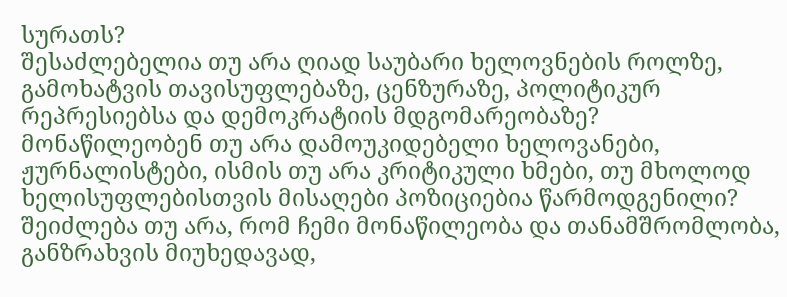სურათს?
შესაძლებელია თუ არა ღიად საუბარი ხელოვნების როლზე, გამოხატვის თავისუფლებაზე, ცენზურაზე, პოლიტიკურ რეპრესიებსა და დემოკრატიის მდგომარეობაზე?
მონაწილეობენ თუ არა დამოუკიდებელი ხელოვანები, ჟურნალისტები, ისმის თუ არა კრიტიკული ხმები, თუ მხოლოდ ხელისუფლებისთვის მისაღები პოზიციებია წარმოდგენილი?
შეიძლება თუ არა, რომ ჩემი მონაწილეობა და თანამშრომლობა, განზრახვის მიუხედავად,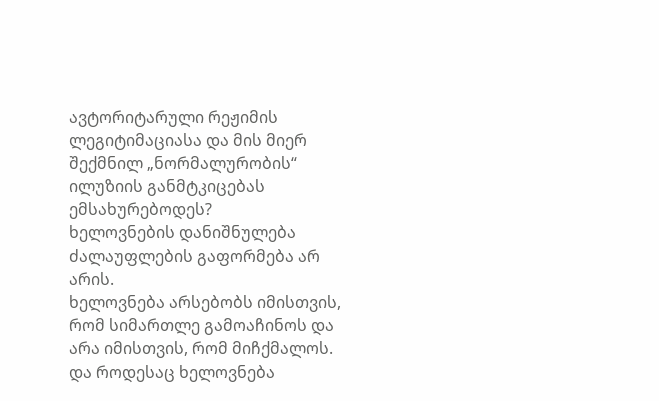ავტორიტარული რეჟიმის ლეგიტიმაციასა და მის მიერ შექმნილ „ნორმალურობის“ ილუზიის განმტკიცებას ემსახურებოდეს?
ხელოვნების დანიშნულება ძალაუფლების გაფორმება არ არის.
ხელოვნება არსებობს იმისთვის, რომ სიმართლე გამოაჩინოს და არა იმისთვის, რომ მიჩქმალოს.
და როდესაც ხელოვნება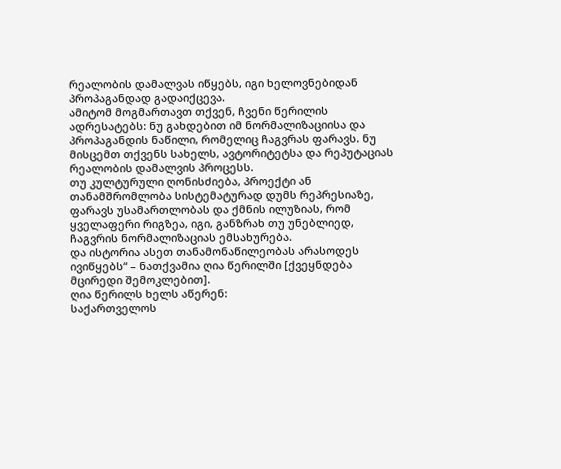რეალობის დამალვას იწყებს, იგი ხელოვნებიდან პროპაგანდად გადაიქცევა.
ამიტომ მოგმართავთ თქვენ, ჩვენი წერილის ადრესატებს: ნუ გახდებით იმ ნორმალიზაციისა და პროპაგანდის ნაწილი, რომელიც ჩაგვრას ფარავს. ნუ მისცემთ თქვენს სახელს, ავტორიტეტსა და რეპუტაციას რეალობის დამალვის პროცესს.
თუ კულტურული ღონისძიება, პროექტი ან თანამშრომლობა სისტემატურად დუმს რეპრესიაზე, ფარავს უსამართლობას და ქმნის ილუზიას, რომ ყველაფერი რიგზეა, იგი, განზრახ თუ უნებლიედ, ჩაგვრის ნორმალიზაციას ემსახურება.
და ისტორია ასეთ თანამონაწილეობას არასოდეს ივიწყებს“ – ნათქვამია ღია წერილში [ქვეყნდება მცირედი შემოკლებით].
ღია წერილს ხელს აწერენ:
საქართველოს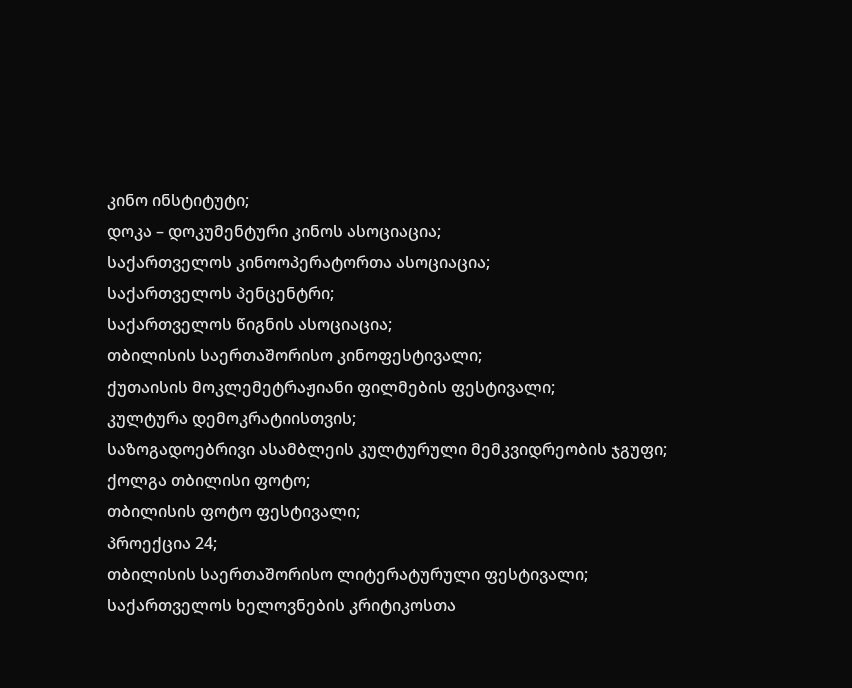კინო ინსტიტუტი;
დოკა – დოკუმენტური კინოს ასოციაცია;
საქართველოს კინოოპერატორთა ასოციაცია;
საქართველოს პენცენტრი;
საქართველოს წიგნის ასოციაცია;
თბილისის საერთაშორისო კინოფესტივალი;
ქუთაისის მოკლემეტრაჟიანი ფილმების ფესტივალი;
კულტურა დემოკრატიისთვის;
საზოგადოებრივი ასამბლეის კულტურული მემკვიდრეობის ჯგუფი;
ქოლგა თბილისი ფოტო;
თბილისის ფოტო ფესტივალი;
პროექცია 24;
თბილისის საერთაშორისო ლიტერატურული ფესტივალი;
საქართველოს ხელოვნების კრიტიკოსთა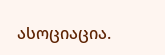ასოციაცია.